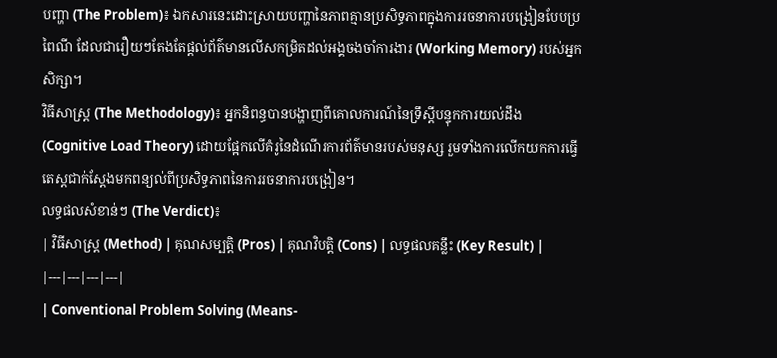បញ្ហា (The Problem)៖ ឯកសារនេះដោះស្រាយបញ្ហានៃភាពគ្មានប្រសិទ្ធភាពក្នុងការរចនាការបង្រៀនបែបប្រពៃណី ដែលជារឿយៗតែងតែផ្តល់ព័ត៌មានលើសកម្រិតដល់អង្គចងចាំការងារ (Working Memory) របស់អ្នកសិក្សា។
វិធីសាស្ត្រ (The Methodology)៖ អ្នកនិពន្ធបានបង្ហាញពីគោលការណ៍នៃទ្រឹស្តីបន្ទុកការយល់ដឹង (Cognitive Load Theory) ដោយផ្អែកលើគំរូនៃដំណើរការព័ត៌មានរបស់មនុស្ស រួមទាំងការលើកយកការធ្វើតេស្តជាក់ស្តែងមកពន្យល់ពីប្រសិទ្ធភាពនៃការរចនាការបង្រៀន។
លទ្ធផលសំខាន់ៗ (The Verdict)៖
| វិធីសាស្ត្រ (Method) | គុណសម្បត្តិ (Pros) | គុណវិបត្តិ (Cons) | លទ្ធផលគន្លឹះ (Key Result) |
|---|---|---|---|
| Conventional Problem Solving (Means-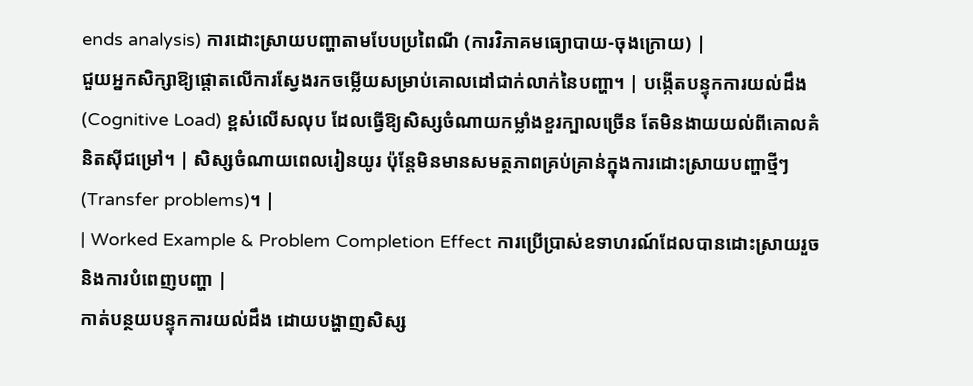ends analysis) ការដោះស្រាយបញ្ហាតាមបែបប្រពៃណី (ការវិភាគមធ្យោបាយ-ចុងក្រោយ) |
ជួយអ្នកសិក្សាឱ្យផ្តោតលើការស្វែងរកចម្លើយសម្រាប់គោលដៅជាក់លាក់នៃបញ្ហា។ | បង្កើតបន្ទុកការយល់ដឹង (Cognitive Load) ខ្ពស់លើសលុប ដែលធ្វើឱ្យសិស្សចំណាយកម្លាំងខួរក្បាលច្រើន តែមិនងាយយល់ពីគោលគំនិតស៊ីជម្រៅ។ | សិស្សចំណាយពេលរៀនយូរ ប៉ុន្តែមិនមានសមត្ថភាពគ្រប់គ្រាន់ក្នុងការដោះស្រាយបញ្ហាថ្មីៗ (Transfer problems)។ |
| Worked Example & Problem Completion Effect ការប្រើប្រាស់ឧទាហរណ៍ដែលបានដោះស្រាយរួច និងការបំពេញបញ្ហា |
កាត់បន្ថយបន្ទុកការយល់ដឹង ដោយបង្ហាញសិស្ស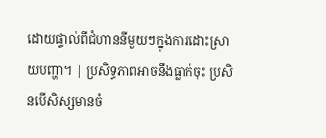ដោយផ្ទាល់ពីជំហាននីមួយៗក្នុងការដោះស្រាយបញ្ហា។ | ប្រសិទ្ធភាពអាចនឹងធ្លាក់ចុះ ប្រសិនបើសិស្សមានចំ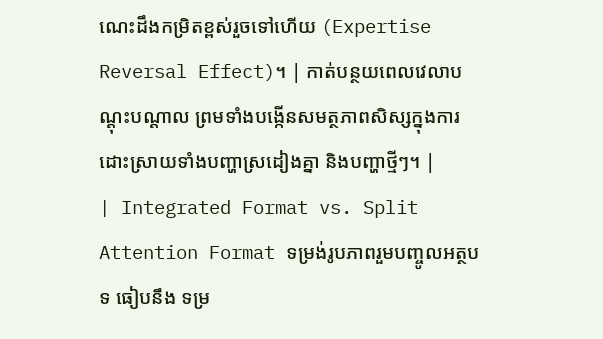ណេះដឹងកម្រិតខ្ពស់រួចទៅហើយ (Expertise Reversal Effect)។ | កាត់បន្ថយពេលវេលាបណ្តុះបណ្តាល ព្រមទាំងបង្កើនសមត្ថភាពសិស្សក្នុងការដោះស្រាយទាំងបញ្ហាស្រដៀងគ្នា និងបញ្ហាថ្មីៗ។ |
| Integrated Format vs. Split Attention Format ទម្រង់រូបភាពរួមបញ្ចូលអត្ថបទ ធៀបនឹង ទម្រ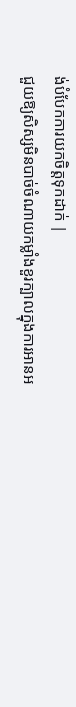ង់បំបែកការយកចិត្តទុកដាក់ |
ជួយឱ្យសិស្សមិនបាច់ចំណាយកម្លាំងខួរក្បាលក្នុងការអានអ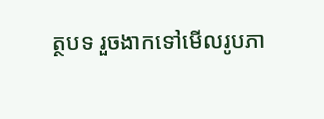ត្ថបទ រួចងាកទៅមើលរូបភា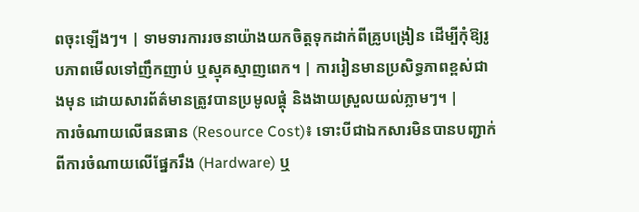ពចុះឡើងៗ។ | ទាមទារការរចនាយ៉ាងយកចិត្តទុកដាក់ពីគ្រូបង្រៀន ដើម្បីកុំឱ្យរូបភាពមើលទៅញឹកញាប់ ឬស្មុគស្មាញពេក។ | ការរៀនមានប្រសិទ្ធភាពខ្ពស់ជាងមុន ដោយសារព័ត៌មានត្រូវបានប្រមូលផ្តុំ និងងាយស្រួលយល់ភ្លាមៗ។ |
ការចំណាយលើធនធាន (Resource Cost)៖ ទោះបីជាឯកសារមិនបានបញ្ជាក់ពីការចំណាយលើផ្នែករឹង (Hardware) ឬ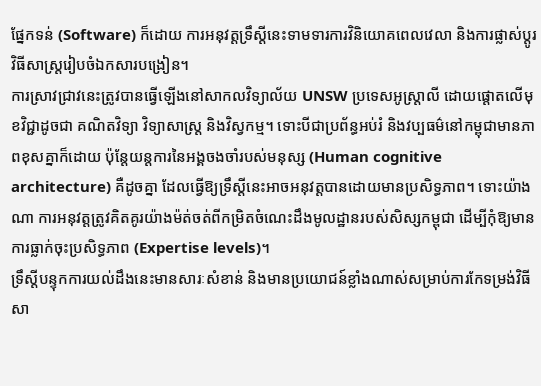ផ្នែកទន់ (Software) ក៏ដោយ ការអនុវត្តទ្រឹស្តីនេះទាមទារការវិនិយោគពេលវេលា និងការផ្លាស់ប្តូរវិធីសាស្ត្ររៀបចំឯកសារបង្រៀន។
ការស្រាវជ្រាវនេះត្រូវបានធ្វើឡើងនៅសាកលវិទ្យាល័យ UNSW ប្រទេសអូស្រ្តាលី ដោយផ្តោតលើមុខវិជ្ជាដូចជា គណិតវិទ្យា វិទ្យាសាស្ត្រ និងវិស្វកម្ម។ ទោះបីជាប្រព័ន្ធអប់រំ និងវប្បធម៌នៅកម្ពុជាមានភាពខុសគ្នាក៏ដោយ ប៉ុន្តែយន្តការនៃអង្គចងចាំរបស់មនុស្ស (Human cognitive architecture) គឺដូចគ្នា ដែលធ្វើឱ្យទ្រឹស្តីនេះអាចអនុវត្តបានដោយមានប្រសិទ្ធភាព។ ទោះយ៉ាងណា ការអនុវត្តត្រូវគិតគូរយ៉ាងម៉ត់ចត់ពីកម្រិតចំណេះដឹងមូលដ្ឋានរបស់សិស្សកម្ពុជា ដើម្បីកុំឱ្យមានការធ្លាក់ចុះប្រសិទ្ធភាព (Expertise levels)។
ទ្រឹស្តីបន្ទុកការយល់ដឹងនេះមានសារៈសំខាន់ និងមានប្រយោជន៍ខ្លាំងណាស់សម្រាប់ការកែទម្រង់វិធីសា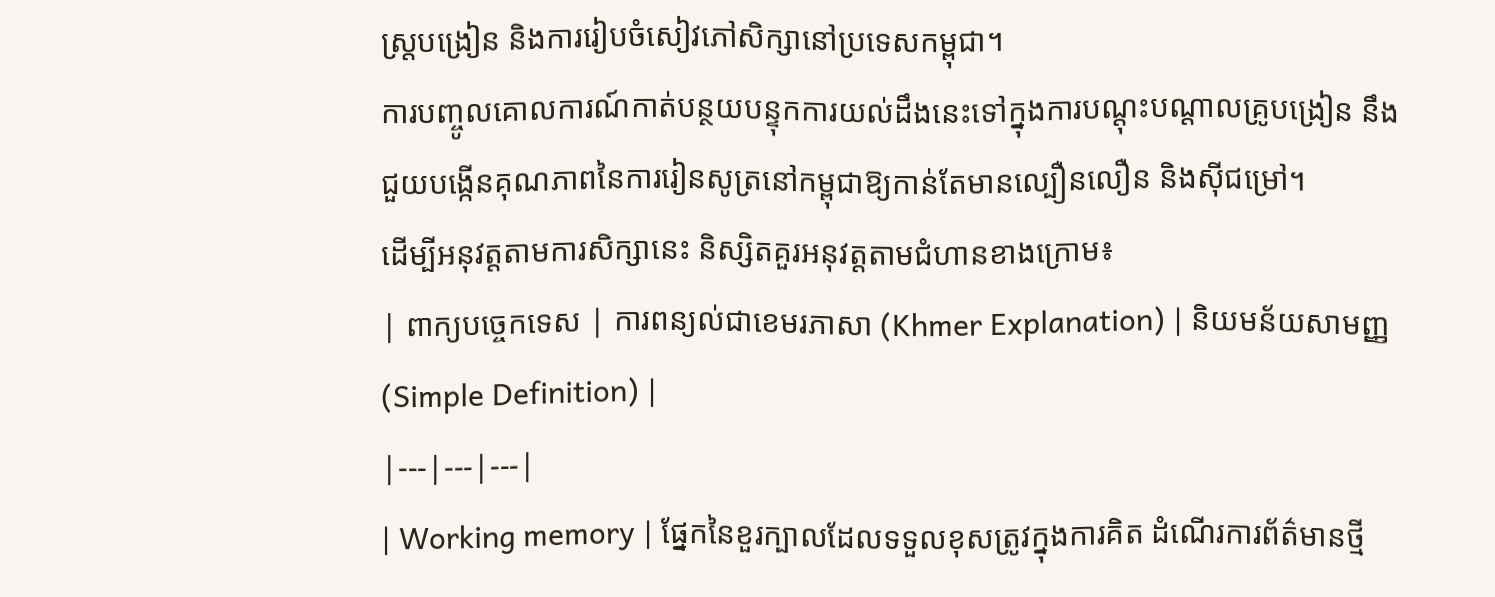ស្ត្របង្រៀន និងការរៀបចំសៀវភៅសិក្សានៅប្រទេសកម្ពុជា។
ការបញ្ចូលគោលការណ៍កាត់បន្ថយបន្ទុកការយល់ដឹងនេះទៅក្នុងការបណ្តុះបណ្តាលគ្រូបង្រៀន នឹងជួយបង្កើនគុណភាពនៃការរៀនសូត្រនៅកម្ពុជាឱ្យកាន់តែមានល្បឿនលឿន និងស៊ីជម្រៅ។
ដើម្បីអនុវត្តតាមការសិក្សានេះ និស្សិតគួរអនុវត្តតាមជំហានខាងក្រោម៖
| ពាក្យបច្ចេកទេស | ការពន្យល់ជាខេមរភាសា (Khmer Explanation) | និយមន័យសាមញ្ញ (Simple Definition) |
|---|---|---|
| Working memory | ផ្នែកនៃខួរក្បាលដែលទទួលខុសត្រូវក្នុងការគិត ដំណើរការព័ត៌មានថ្មី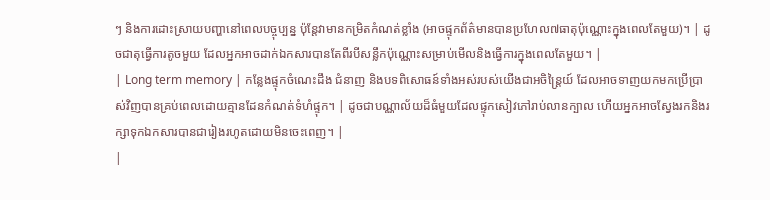ៗ និងការដោះស្រាយបញ្ហានៅពេលបច្ចុប្បន្ន ប៉ុន្តែវាមានកម្រិតកំណត់ខ្លាំង (អាចផ្ទុកព័ត៌មានបានប្រហែល៧ធាតុប៉ុណ្ណោះក្នុងពេលតែមួយ)។ | ដូចជាតុធ្វើការតូចមួយ ដែលអ្នកអាចដាក់ឯកសារបានតែពីរបីសន្លឹកប៉ុណ្ណោះសម្រាប់មើលនិងធ្វើការក្នុងពេលតែមួយ។ |
| Long term memory | កន្លែងផ្ទុកចំណេះដឹង ជំនាញ និងបទពិសោធន៍ទាំងអស់របស់យើងជាអចិន្ត្រៃយ៍ ដែលអាចទាញយកមកប្រើប្រាស់វិញបានគ្រប់ពេលដោយគ្មានដែនកំណត់ទំហំផ្ទុក។ | ដូចជាបណ្ណាល័យដ៏ធំមួយដែលផ្ទុកសៀវភៅរាប់លានក្បាល ហើយអ្នកអាចស្វែងរកនិងរក្សាទុកឯកសារបានជារៀងរហូតដោយមិនចេះពេញ។ |
|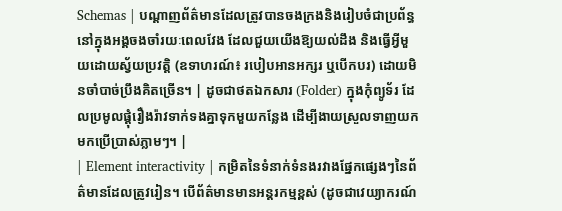Schemas | បណ្តាញព័ត៌មានដែលត្រូវបានចងក្រងនិងរៀបចំជាប្រព័ន្ធនៅក្នុងអង្គចងចាំរយៈពេលវែង ដែលជួយយើងឱ្យយល់ដឹង និងធ្វើអ្វីមួយដោយស្វ័យប្រវត្តិ (ឧទាហរណ៍៖ របៀបអានអក្សរ ឬបើកបរ) ដោយមិនចាំបាច់ប្រឹងគិតច្រើន។ | ដូចជាថតឯកសារ (Folder) ក្នុងកុំព្យូទ័រ ដែលប្រមូលផ្តុំរឿងរ៉ាវទាក់ទងគ្នាទុកមួយកន្លែង ដើម្បីងាយស្រួលទាញយកមកប្រើប្រាស់ភ្លាមៗ។ |
| Element interactivity | កម្រិតនៃទំនាក់ទំនងរវាងផ្នែកផ្សេងៗនៃព័ត៌មានដែលត្រូវរៀន។ បើព័ត៌មានមានអន្តរកម្មខ្ពស់ (ដូចជាវេយ្យាករណ៍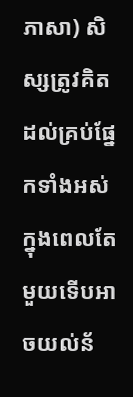ភាសា) សិស្សត្រូវគិតដល់គ្រប់ផ្នែកទាំងអស់ក្នុងពេលតែមួយទើបអាចយល់ន័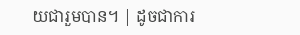យជារួមបាន។ | ដូចជាការ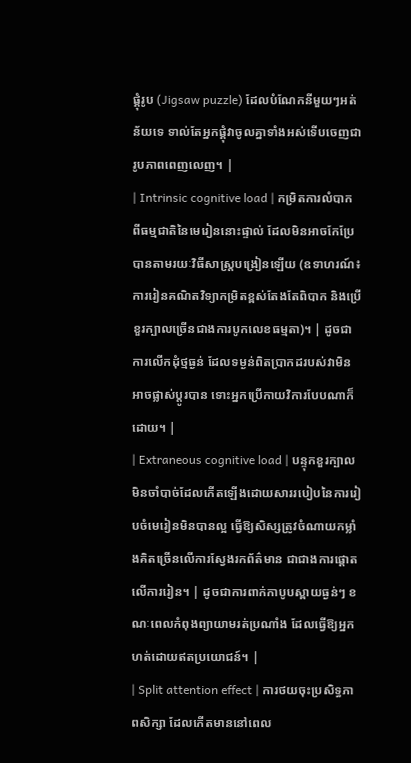ផ្គុំរូប (Jigsaw puzzle) ដែលបំណែកនីមួយៗអត់ន័យទេ ទាល់តែអ្នកផ្គុំវាចូលគ្នាទាំងអស់ទើបចេញជារូបភាពពេញលេញ។ |
| Intrinsic cognitive load | កម្រិតការលំបាកពីធម្មជាតិនៃមេរៀននោះផ្ទាល់ ដែលមិនអាចកែប្រែបានតាមរយៈវិធីសាស្ត្របង្រៀនឡើយ (ឧទាហរណ៍៖ ការរៀនគណិតវិទ្យាកម្រិតខ្ពស់តែងតែពិបាក និងប្រើខួរក្បាលច្រើនជាងការបូកលេខធម្មតា)។ | ដូចជាការលើកដុំថ្មធ្ងន់ ដែលទម្ងន់ពិតប្រាកដរបស់វាមិនអាចផ្លាស់ប្តូរបាន ទោះអ្នកប្រើកាយវិការបែបណាក៏ដោយ។ |
| Extraneous cognitive load | បន្ទុកខួរក្បាលមិនចាំបាច់ដែលកើតឡើងដោយសាររបៀបនៃការរៀបចំមេរៀនមិនបានល្អ ធ្វើឱ្យសិស្សត្រូវចំណាយកម្លាំងគិតច្រើនលើការស្វែងរកព័ត៌មាន ជាជាងការផ្តោតលើការរៀន។ | ដូចជាការពាក់កាបូបស្ពាយធ្ងន់ៗ ខណៈពេលកំពុងព្យាយាមរត់ប្រណាំង ដែលធ្វើឱ្យអ្នកហត់ដោយឥតប្រយោជន៍។ |
| Split attention effect | ការថយចុះប្រសិទ្ធភាពសិក្សា ដែលកើតមាននៅពេល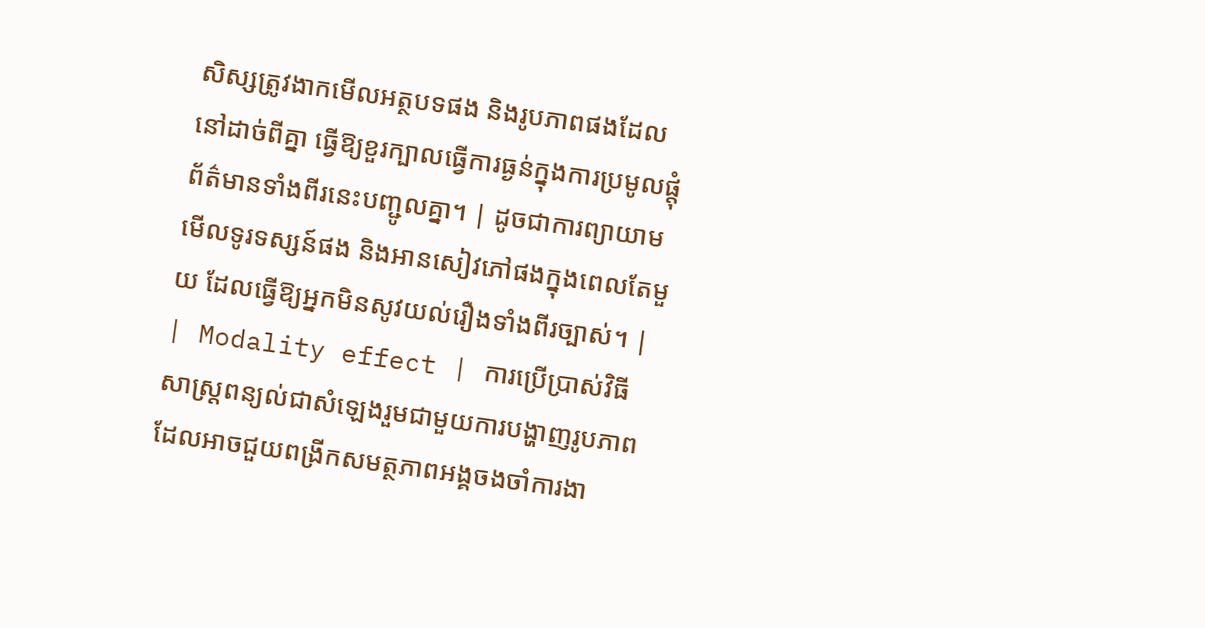សិស្សត្រូវងាកមើលអត្ថបទផង និងរូបភាពផងដែលនៅដាច់ពីគ្នា ធ្វើឱ្យខួរក្បាលធ្វើការធ្ងន់ក្នុងការប្រមូលផ្តុំព័ត៌មានទាំងពីរនេះបញ្ជូលគ្នា។ | ដូចជាការព្យាយាមមើលទូរទស្សន៍ផង និងអានសៀវភៅផងក្នុងពេលតែមួយ ដែលធ្វើឱ្យអ្នកមិនសូវយល់រឿងទាំងពីរច្បាស់។ |
| Modality effect | ការប្រើប្រាស់វិធីសាស្ត្រពន្យល់ជាសំឡេងរួមជាមួយការបង្ហាញរូបភាព ដែលអាចជួយពង្រីកសមត្ថភាពអង្គចងចាំការងា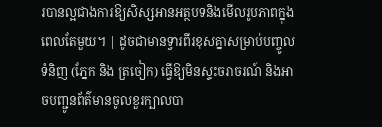របានល្អជាងការឱ្យសិស្សអានអត្ថបទនិងមើលរូបភាពក្នុងពេលតែមួយ។ | ដូចជាមានទ្វារពីរខុសគ្នាសម្រាប់បញ្ចូលទំនិញ (ភ្នែក និង ត្រចៀក) ធ្វើឱ្យមិនស្ទះចរាចរណ៍ និងអាចបញ្ជូនព័ត៌មានចូលខួរក្បាលបា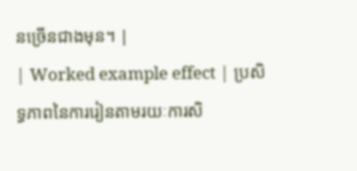នច្រើនជាងមុន។ |
| Worked example effect | ប្រសិទ្ធភាពនៃការរៀនតាមរយៈការសិ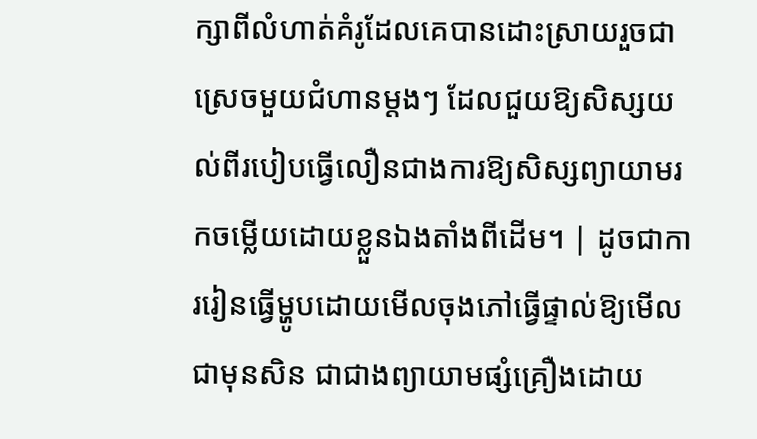ក្សាពីលំហាត់គំរូដែលគេបានដោះស្រាយរួចជាស្រេចមួយជំហានម្តងៗ ដែលជួយឱ្យសិស្សយល់ពីរបៀបធ្វើលឿនជាងការឱ្យសិស្សព្យាយាមរកចម្លើយដោយខ្លួនឯងតាំងពីដើម។ | ដូចជាការរៀនធ្វើម្ហូបដោយមើលចុងភៅធ្វើផ្ទាល់ឱ្យមើលជាមុនសិន ជាជាងព្យាយាមផ្សំគ្រឿងដោយ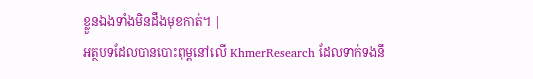ខ្លួនឯងទាំងមិនដឹងមុខកាត់។ |
អត្ថបទដែលបានបោះពុម្ពនៅលើ KhmerResearch ដែលទាក់ទងនឹ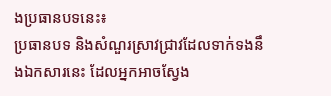ងប្រធានបទនេះ៖
ប្រធានបទ និងសំណួរស្រាវជ្រាវដែលទាក់ទងនឹងឯកសារនេះ ដែលអ្នកអាចស្វែង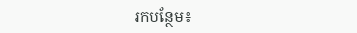រកបន្ថែម៖